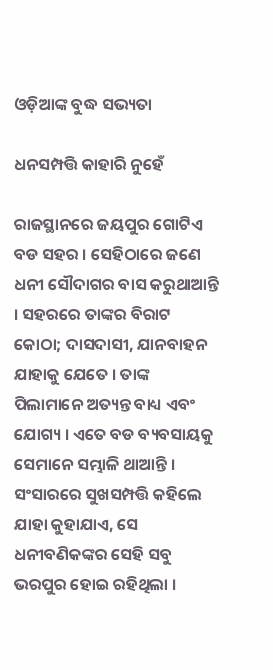ଓଡ଼ିଆଙ୍କ ବୁଦ୍ଧ ସଭ୍ୟତା

ଧନସମ୍ପତ୍ତି କାହାରି ନୁହେଁ

ରାଜସ୍ଥାନରେ ଜୟପୁର ଗୋଟିଏ ବଡ ସହର । ସେହିଠାରେ ଜଣେ ଧନୀ ସୌଦାଗର ବାସ କରୁଥାଆନ୍ତି । ସହରରେ ତାଙ୍କର ବିରାଟ କୋଠା; ଦାସଦାସୀ, ଯାନବାହନ ଯାହାକୁ ଯେତେ । ତାଙ୍କ ପିଲାମାନେ ଅତ୍ୟନ୍ତ ବାଧ୍ୟ ଏବଂ ଯୋଗ୍ୟ । ଏତେ ବଡ ବ୍ୟବସାୟକୁ ସେମାନେ ସମ୍ଭାଳି ଥାଆନ୍ତି । ସଂସାରରେ ସୁଖସମ୍ପତ୍ତି କହିଲେ ଯାହା କୁହାଯାଏ, ସେ ଧନୀବଣିକଙ୍କର ସେହି ସବୁ ଭରପୁର ହୋଇ ରହିଥିଲା ।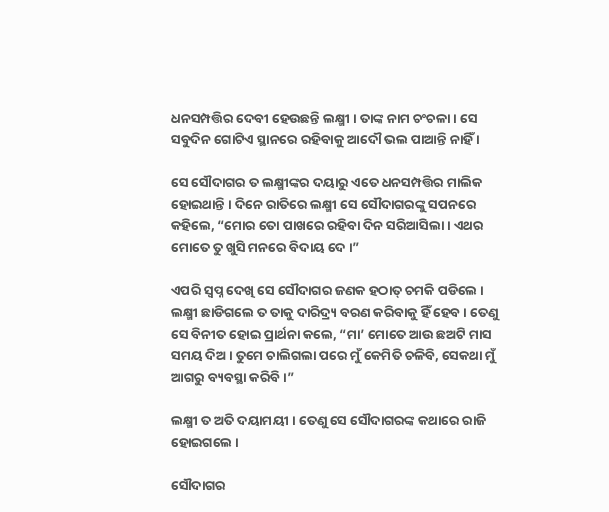ଧନସମ୍ପତ୍ତିର ଦେବୀ ହେଉଛନ୍ତି ଲକ୍ଷ୍ମୀ । ତାଙ୍କ ନାମ ଚଂଚଳା । ସେ ସବୁଦିନ ଗୋଟିଏ ସ୍ଥାନରେ ରହିବାକୁ ଆଦୌ ଭଲ ପାଆନ୍ତି ନାହିଁ ।

ସେ ସୌଦାଗର ତ ଲକ୍ଷ୍ମୀଙ୍କର ଦୟାରୁ ଏତେ ଧନସମ୍ପତ୍ତିର ମାଲିକ ହୋଇଥାନ୍ତି । ଦିନେ ରାତିରେ ଲକ୍ଷ୍ମୀ ସେ ସୌଦାଗରଙ୍କୁ ସପନରେ କହିଲେ, “ମୋର ତୋ ପାଖରେ ରହିବା ଦିନ ସରିଆସିଲା । ଏଥର ମୋତେ ତୁ ଖୁସି ମନରେ ବିଦାୟ ଦେ ।”

ଏପରି ସ୍ୱପ୍ନ ଦେଖି ସେ ସୌଦାଗର ଜଣକ ହଠାତ୍ ଚମକି ପଡିଲେ । ଲକ୍ଷ୍ମୀ ଛାଡିଗଲେ ତ ତାକୁ ଦାରିଦ୍ର୍ୟ ବରଣ କରିବାକୁ ହିଁ ହେବ । ତେଣୁ ସେ ବିନୀତ ହୋଇ ପ୍ରାର୍ଥନା କଲେ, “ମା’ ମୋତେ ଆଉ ଛଅଟି ମାସ ସମୟ ଦିଅ । ତୁମେ ଚାଲିଗଲା ପରେ ମୁଁ କେମିତି ଚଳିବି, ସେକଥା ମୁଁ ଆଗରୁ ବ୍ୟବସ୍ଥା କରିବି ।”

ଲକ୍ଷ୍ମୀ ତ ଅତି ଦୟାମୟୀ । ତେଣୁ ସେ ସୌଦାଗରଙ୍କ କଥାରେ ରାଜି ହୋଇଗଲେ ।

ସୌଦାଗର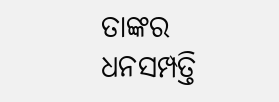ତାଙ୍କର ଧନସମ୍ପତ୍ତି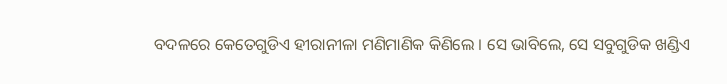ବଦଳରେ କେତେଗୁଡିଏ ହୀରାନୀଳା ମଣିମାଣିକ କିଣିଲେ । ସେ ଭାବିଲେ, ସେ ସବୁଗୁଡିକ ଖଣ୍ଡିଏ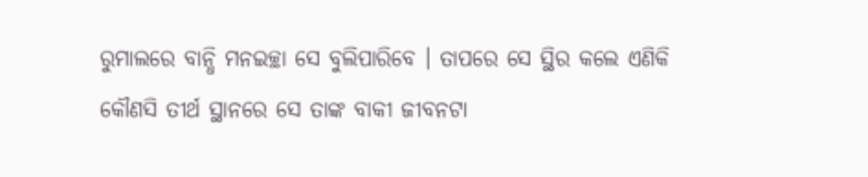ରୁମାଲରେ ବାନ୍ଧି ମନଇଚ୍ଛା ସେ ବୁଲିପାରିବେ । ତାପରେ ସେ ସ୍ଥିର କଲେ ଏଣିକି କୌଣସି ତୀର୍ଥ ସ୍ଥାନରେ ସେ ତାଙ୍କ ବାକୀ ଜୀବନଟା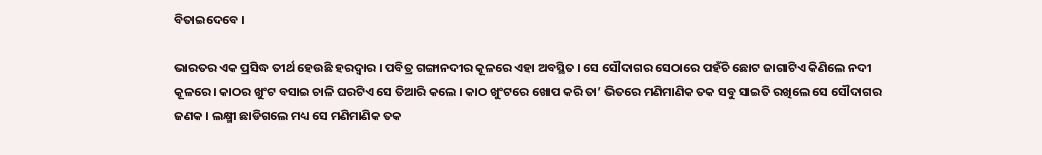ବିତାଇଦେବେ ।

ଭାରତର ଏକ ପ୍ରସିଦ୍ଧ ତୀର୍ଥ ହେଉଛି ହରଦ୍ୱାର । ପବିତ୍ର ଗଙ୍ଗାନଦୀର କୂଳରେ ଏହା ଅବସ୍ଥିତ । ସେ ସୌଦାଗର ସେଠାରେ ପହଁଚି ଛୋଟ ଜାଗାଟିଏ କିଣିଲେ ନଦୀ କୂଳରେ । କାଠର ଖୁଂଟ ବସାଇ ଚାଳି ଘରଟିଏ ସେ ତିଆରି କଲେ । କାଠ ଖୁଂଟରେ ଖୋପ କରି ତା’ ଭିତରେ ମଣିମାଣିକ ତକ ସବୁ ସାଇତି ରଖିଲେ ସେ ସୌଦାଗର ଜଣକ । ଲକ୍ଷ୍ମୀ ଛାଡିଗଲେ ମଧ୍ୟ ସେ ମଣିମାଣିକ ତକ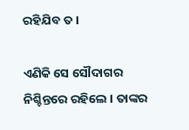ରହିଯିବ ତ ।

ଏଣିକି ସେ ସୌଦାଗର ନିଶ୍ଚିନ୍ତରେ ରହିଲେ । ତାଙ୍କର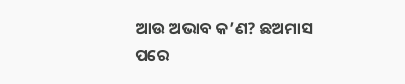ଆଉ ଅଭାବ କ’ଣ? ଛଅମାସ ପରେ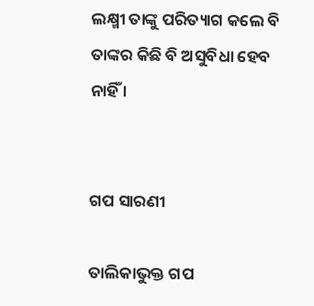ଲକ୍ଷ୍ମୀ ତାଙ୍କୁ ପରିତ୍ୟାଗ କଲେ ବି ତାଙ୍କର କିଛି ବି ଅସୁବିଧା ହେବ ନାହିଁ ।


ଗପ ସାରଣୀ

ତାଲିକାଭୁକ୍ତ ଗପ